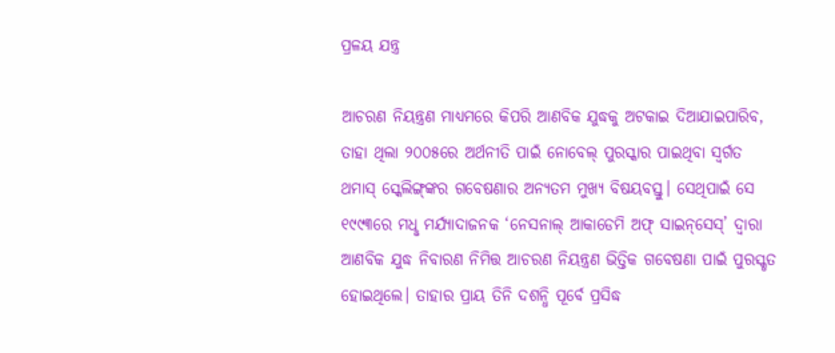ପ୍ରଳୟ ଯନ୍ତ୍ର

ଆଚରଣ ନିୟନ୍ତ୍ରଣ ମାଧ୍ୟମରେ କିପରି ଆଣବିକ ଯୁଦ୍ଧକୁ ଅଟକାଇ ଦିଆଯାଇପାରିବ, ତାହା ଥିଲା ୨୦୦୫ରେ ଅର୍ଥନୀତି ପାଇଁ ନୋବେଲ୍‌ ପୁରସ୍କାର ପାଇଥିବା ସ୍ୱର୍ଗତ ଥମାସ୍‌ ସ୍କେଲିଙ୍ଗ୍‌ଙ୍କର ଗବେଷଣାର ଅନ୍ୟତମ ମୁଖ୍ୟ ବିଷୟବସ୍ତୁ। ସେଥିପାଇଁ ସେ ୧୯୯୩ରେ ମଧୢ ମର୍ଯ୍ୟାଦାଜନକ ‘ନେସନାଲ୍‌ ଆକାଡେମି ଅଫ୍‌ ସାଇନ୍‌ସେସ୍‌’ ଦ୍ବାରା ଆଣବିକ ଯୁଦ୍ଧ ନିବାରଣ ନିମିତ୍ତ ଆଚରଣ ନିୟନ୍ତ୍ରଣ ଭିତ୍ତିକ ଗବେଷଣା ପାଇଁ ପୁରସ୍କୃତ ହୋଇଥିଲେ। ତାହାର ପ୍ରାୟ ତିନି ଦଶନ୍ଧି ପୂର୍ବେ ପ୍ରସିଦ୍ଧ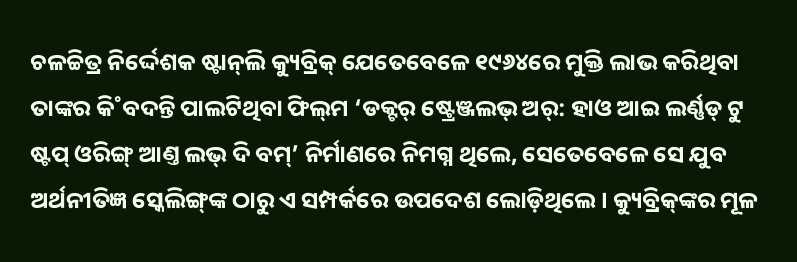ଚଳଚ୍ଚିତ୍ର ନିର୍ଦ୍ଦେଶକ ଷ୍ଟାନ୍‌ଲି କ୍ୟୁବ୍ରିକ୍‌ ଯେତେବେଳେ ୧୯୬୪ରେ ମୁକ୍ତି ଲାଭ କରିଥିବା ତାଙ୍କର କି˚ବଦନ୍ତି ପାଲଟିଥିବା ଫିଲ୍‌ମ ‘ଡକ୍ଟର‌୍‌ ଷ୍ଟ୍ରେଞ୍ଜଲଭ୍‌ ଅର‌୍‌: ହାଓ ଆଇ ଲର୍ଣ୍ଣଡ୍ ଟୁ ଷ୍ଟପ୍‌ ଓରିଙ୍ଗ୍‌ ଆଣ୍ତ ଲଭ୍‌ ଦି ବମ୍‌’ ନିର୍ମାଣରେ ନିମଗ୍ନ ଥିଲେ, ସେତେବେଳେ ସେ ଯୁବ ଅର୍ଥନୀତିଜ୍ଞ ସ୍କେଲିଙ୍ଗ୍‌ଙ୍କ ଠାରୁ ଏ ସମ୍ପର୍କରେ ଉପଦେଶ ଲୋଡ଼ିଥିଲେ। କ୍ୟୁବ୍ରିକ୍‌ଙ୍କର ମୂଳ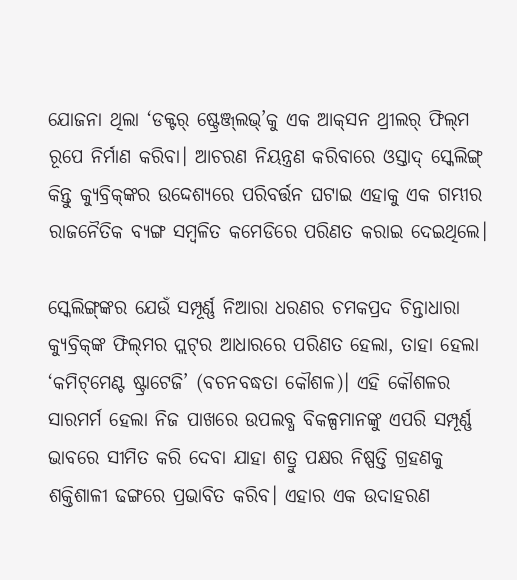ଯୋଜନା ଥିଲା ‘ଡକ୍ଟର‌୍‌ ଷ୍ଟ୍ରେଞ୍ଜ୍‌ଲଭ୍‌’କୁ ଏକ ଆକ୍‌ସନ ଥ୍ରୀଲର‌୍‌ ଫିଲ୍‌ମ ରୂପେ ନିର୍ମାଣ କରିବା। ଆଚରଣ ନିୟନ୍ତ୍ରଣ କରିବାରେ ଓସ୍ତାଦ୍‌ ସ୍କେଲିଙ୍ଗ୍‌ କିନ୍ତୁ କ୍ୟୁବ୍ରିକ୍‌ଙ୍କର ଉଦ୍ଦେଶ୍ୟରେ ପରିବର୍ତ୍ତନ ଘଟାଇ ଏହାକୁ ଏକ ଗମ୍ଭୀର ରାଜନୈତିକ ବ୍ୟଙ୍ଗ ସମ୍ବଳିତ କମେଡିରେ ପରିଣତ କରାଇ ଦେଇଥିଲେ।

ସ୍କେଲିଙ୍ଗ୍‌ଙ୍କର ଯେଉଁ ସମ୍ପୂର୍ଣ୍ଣ ନିଆରା ଧରଣର ଚମକପ୍ରଦ ଚିନ୍ତାଧାରା କ୍ୟୁବ୍ରିକ୍‌ଙ୍କ ଫିଲ୍‌ମର ପ୍ଲଟ୍‌ର ଆଧାରରେ ପରିଣତ ହେଲା, ତାହା ହେଲା ‘କମିଟ୍‌ମେଣ୍ଟ ଷ୍ଟ୍ରାଟେଜି’ (ବଚନବଦ୍ଧତା କୌଶଳ)। ଏହି କୌଶଳର ସାରମର୍ମ ହେଲା ନିଜ ପାଖରେ ଉପଲବ୍ଧ ବିକଳ୍ପମାନଙ୍କୁ ଏପରି ସମ୍ପୂର୍ଣ୍ଣ ଭାବରେ ସୀମିତ କରି ଦେବା ଯାହା ଶତ୍ରୁ ପକ୍ଷର ନିଷ୍ପତ୍ତି ଗ୍ରହଣକୁ ଶକ୍ତିଶାଳୀ ଢଙ୍ଗରେ ପ୍ରଭାବିତ କରିବ। ଏହାର ଏକ ଉଦାହରଣ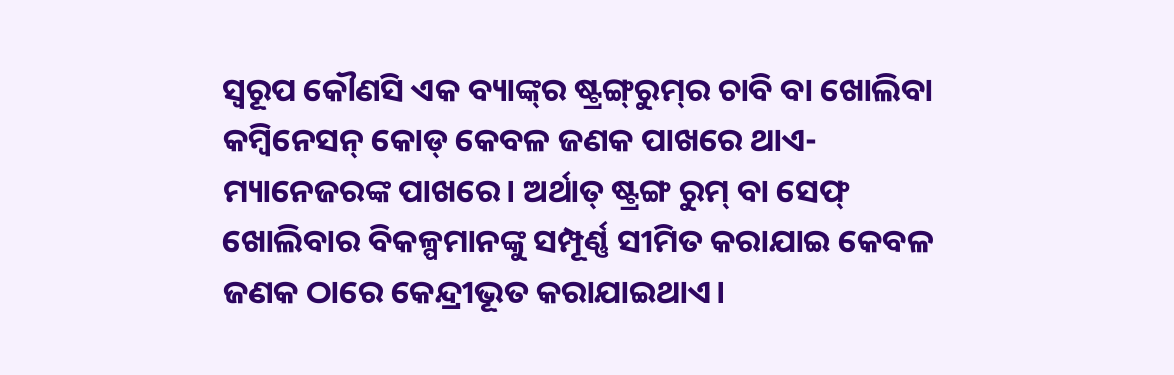ସ୍ବରୂପ କୌଣସି ଏକ ବ୍ୟାଙ୍କ୍‌ର ଷ୍ଟ୍ରଙ୍ଗ୍‌ରୁମ୍‌ର ଚାବି ବା ଖୋଲିବା କମ୍ବିନେସନ୍‌ କୋଡ୍‌ କେବଳ ଜଣକ ପାଖରେ ଥାଏ- ମ୍ୟାନେଜରଙ୍କ ପାଖରେ। ଅର୍ଥାତ୍‌ ଷ୍ଟ୍ରଙ୍ଗ ରୁମ୍‌ ବା ସେଫ୍‌ ଖୋଲିବାର ବିକଳ୍ପମାନଙ୍କୁ ସମ୍ପୂର୍ଣ୍ଣ ସୀମିତ କରାଯାଇ କେବଳ ଜଣକ ଠାରେ କେନ୍ଦ୍ରୀଭୂତ କରାଯାଇଥାଏ।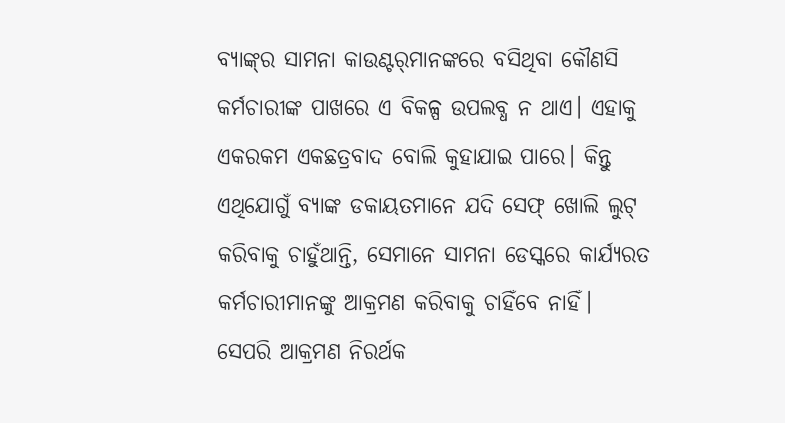ବ୍ୟାଙ୍କ୍‌ର ସାମନା କାଉଣ୍ଟର‌୍‌ମାନଙ୍କରେ ବସିଥିବା କୌଣସି କର୍ମଚାରୀଙ୍କ ପାଖରେ ଏ ବିକଳ୍ପ ଉପଲବ୍ଧ ନ ଥାଏ। ଏହାକୁ ଏକରକମ ଏକଛତ୍ରବାଦ ବୋଲି କୁହାଯାଇ ପାରେ। କିନ୍ତୁ ଏଥିଯୋଗୁଁ ବ୍ୟାଙ୍କ ଡକାୟତମାନେ ଯଦି ସେଫ୍‌ ଖୋଲି ଲୁଟ୍‌ କରିବାକୁ ଚାହୁଁଥାନ୍ତି, ସେମାନେ ସାମନା ଡେସ୍କରେ କାର୍ଯ୍ୟରତ କର୍ମଚାରୀମାନଙ୍କୁ ଆକ୍ରମଣ କରିବାକୁ ଚାହିଁବେ ନାହିଁ। ସେପରି ଆକ୍ରମଣ ନିରର୍ଥକ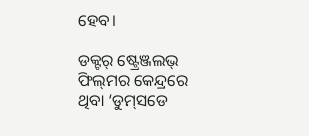ହେବ।

ଡକ୍ଟର‌୍‌ ଷ୍ଟ୍ରେଞ୍ଜଲଭ୍‌ ଫିଲ୍‌ମର କେନ୍ଦ୍ରରେ ଥିବା ‘ଡୁମ୍‌ସଡେ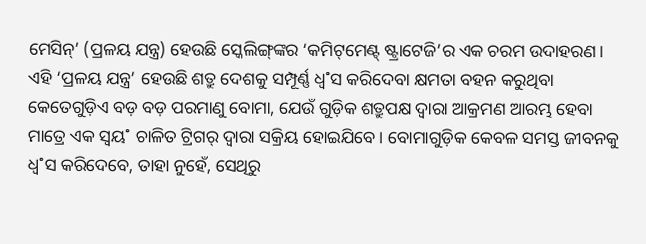ମେସିନ୍‌’ (ପ୍ରଳୟ ଯନ୍ତ୍ର) ହେଉଛି ସ୍କେଲିଙ୍ଗ୍‌ଙ୍କର ‘କମିଟ୍‌ମେଣ୍ଟ୍‌ ଷ୍ଟ୍ରାଟେଜି’ର ଏକ ଚରମ ଉଦାହରଣ। ଏହି ‘ପ୍ରଳୟ ଯନ୍ତ୍ର’ ହେଉଛି ଶତ୍ରୁ ଦେଶକୁ ସମ୍ପୂର୍ଣ୍ଣ ଧ୍ବ˚ସ କରିଦେବା କ୍ଷମତା ବହନ କରୁଥିବା କେତେଗୁଡ଼ିଏ ବଡ଼ ବଡ଼ ପରମାଣୁ ବୋମା, ଯେଉଁ ଗୁଡ଼ିକ ଶତ୍ରୁପକ୍ଷ ଦ୍ବାରା ଆକ୍ରମଣ ଆରମ୍ଭ ହେବା ମାତ୍ରେ ଏକ ସ୍ବୟ˚ ଚାଳିତ ଟ୍ରିଗର‌୍‌ ଦ୍ବାରା ସକ୍ରିୟ ହୋଇଯିବେ। ବୋମାଗୁଡ଼ିକ କେବଳ ସମସ୍ତ ଜୀବନକୁ ଧ୍ବ˚ସ କରିଦେବେ, ତାହା ନୁହେଁ, ସେଥିରୁ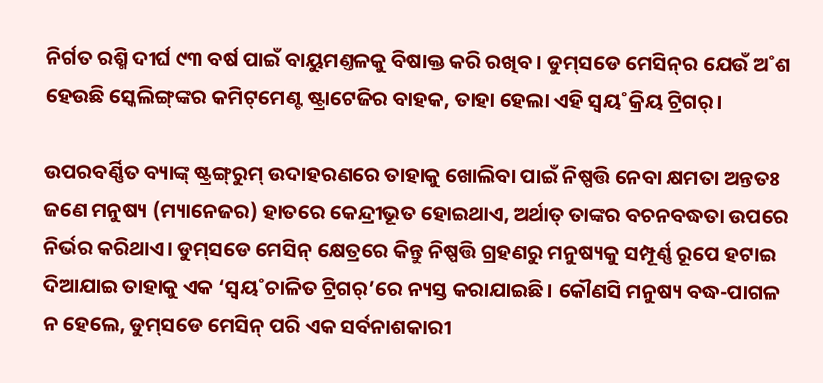ନିର୍ଗତ ରଶ୍ମି ଦୀର୍ଘ ୯୩ ବର୍ଷ ପାଇଁ ବାୟୁମଣ୍ତଳକୁ ବିଷାକ୍ତ କରି ରଖିବ। ଡୁମ୍‌ସଡେ ମେସିନ୍‌ର ଯେଉଁ ଅ˚ଶ ହେଉଛି ସ୍କେଲିଙ୍ଗ୍‌ଙ୍କର କମିଟ୍‌ମେଣ୍ଟ ଷ୍ଟ୍ରାଟେଜିର ବାହକ, ତାହା ହେଲା ଏହି ସ୍ବୟ˚କ୍ରିୟ ଟ୍ରିଗର‌୍‌।

ଉପରବର୍ଣ୍ଣିତ ବ୍ୟାଙ୍କ୍‌ ଷ୍ଟ୍ରଙ୍ଗ୍‌ରୁମ୍‌ ଉଦାହରଣରେ ତାହାକୁ ଖୋଲିବା ପାଇଁ ନିଷ୍ପତ୍ତି ନେବା କ୍ଷମତା ଅନ୍ତତଃ ଜଣେ ମନୁଷ୍ୟ (ମ୍ୟାନେଜର) ହାତରେ କେନ୍ଦ୍ରୀଭୂତ ହୋଇଥାଏ, ଅର୍ଥାତ୍‌ ତାଙ୍କର ବଚନବଦ୍ଧତା ଉପରେ ନିର୍ଭର କରିଥାଏ। ଡୁମ୍‌ସଡେ ମେସିନ୍‌ କ୍ଷେତ୍ରରେ କିନ୍ତୁ ନିଷ୍ପତ୍ତି ଗ୍ରହଣରୁ ମନୁଷ୍ୟକୁ ସମ୍ପୂର୍ଣ୍ଣ ରୂପେ ହଟାଇ ଦିଆଯାଇ ତାହାକୁ ଏକ ‘ସ୍ବୟ˚ଚାଳିତ ଟ୍ରିଗର‌୍‌’ରେ ନ୍ୟସ୍ତ କରାଯାଇଛି। କୌଣସି ମନୁଷ୍ୟ ବଦ୍ଧ-ପାଗଳ ନ ହେଲେ, ଡୁମ୍‌ସଡେ ମେସିନ୍‌ ପରି ଏକ ସର୍ବନାଶକାରୀ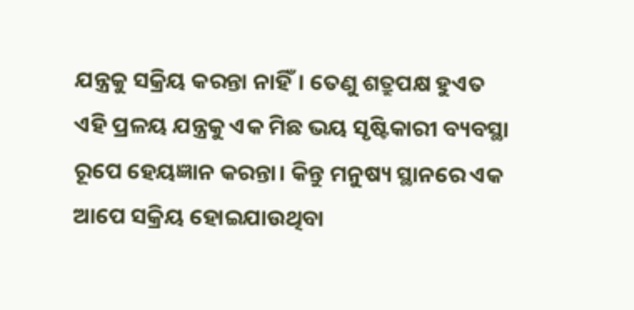ଯନ୍ତ୍ରକୁ ସକ୍ରିୟ କରନ୍ତା ନାହିଁ। ତେଣୁ ଶତ୍ରୁପକ୍ଷ ହୁଏତ ଏହି ପ୍ରଳୟ ଯନ୍ତ୍ରକୁ ଏକ ମିଛ ଭୟ ସୃଷ୍ଟିକାରୀ ବ୍ୟବସ୍ଥା ରୂପେ ହେୟଜ୍ଞାନ କରନ୍ତା। କିନ୍ତୁ ମନୁଷ୍ୟ ସ୍ଥାନରେ ଏକ ଆପେ ସକ୍ରିୟ ହୋଇଯାଉଥିବା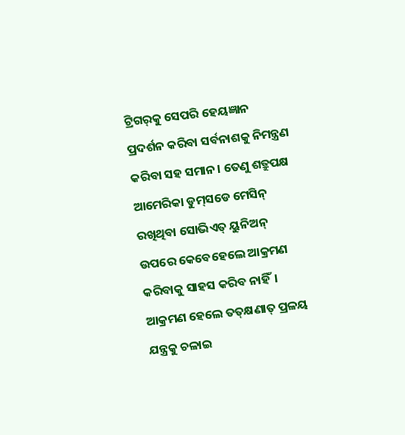ଟ୍ରିଗର‌୍‌କୁ ସେପରି ହେୟଜ୍ଞାନ ପ୍ରଦର୍ଶନ କରିବା ସର୍ବନାଶକୁ ନିମନ୍ତ୍ରଣ କରିବା ସହ ସମାନ। ତେଣୁ ଶତ୍ରୁପକ୍ଷ ଆମେରିକା ଡୁମ୍‌ସଡେ ମେସିନ୍‌ ରଖିଥିବା ସୋଭିଏତ୍‌ ୟୁନିଅନ୍‌ ଉପରେ କେବେହେଲେ ଆକ୍ରମଣ କରିବାକୁ ସାହସ କରିବ ନାହିଁ। ଆକ୍ରମଣ ହେଲେ ତତ୍‌କ୍ଷଣାତ୍‌ ପ୍ରଳୟ ଯନ୍ତ୍ରକୁ ଚଳାଇ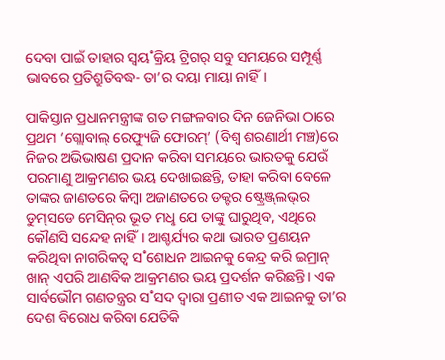ଦେବା ପାଇଁ ତାହାର ସ୍ବୟ˚କ୍ରିୟ ଟ୍ରିଗର‌୍‌ ସବୁ ସମୟରେ ସମ୍ପୂର୍ଣ୍ଣ ଭାବରେ ପ୍ରତିଶ୍ରୁତିବଦ୍ଧ- ତା’ର ଦୟା ମାୟା ନାହିଁ।

ପାକିସ୍ତାନ ପ୍ରଧାନମନ୍ତ୍ରୀଙ୍କ ଗତ ମଙ୍ଗଳବାର ଦିନ ଜେନିଭା ଠାରେ ପ୍ରଥମ ‘ଗ୍ଲୋବାଲ୍‌ ରେଫ୍ୟୁଜି ଫୋରମ୍‌’ (ବିଶ୍ବ ଶରଣାର୍ଥୀ ମଞ୍ଚ)ରେ ନିଜର ଅଭିଭାଷଣ ପ୍ରଦାନ କରିବା ସମୟରେ ଭାରତକୁ ଯେଉଁ ପରମାଣୁ ଆକ୍ରମଣର ଭୟ ଦେଖାଇଛନ୍ତି, ତାହା କରିବା ବେଳେ ତାଙ୍କର ଜାଣତରେ କିମ୍ବା ଅଜାଣତରେ ଡକ୍ଟର ଷ୍ଟ୍ରେଞ୍ଜ୍‌ଲଭ୍‌ର ଡୁମ୍‌ସଡେ ମେସିନ୍‌ର ଭୂତ ମଧୢ ଯେ ତାଙ୍କୁ ଘାରୁଥିବ, ଏଥିରେ କୌଣସି ସନ୍ଦେହ ନାହିଁ। ଆଶ୍ଚର୍ଯ୍ୟର କଥା ଭାରତ ପ୍ରଣୟନ କରିଥିବା ନାଗରିକତ୍ବ ସ˚ଶୋଧନ ଆଇନକୁ କେନ୍ଦ୍ର କରି ଇମ୍ରାନ୍‌ ଖାନ୍‌ ଏପରି ଆଣବିକ ଆକ୍ରମଣର ଭୟ ପ୍ରଦର୍ଶନ କରିଛନ୍ତି। ଏକ ସାର୍ବଭୌମ ଗଣତନ୍ତ୍ରର ସ˚ସଦ ଦ୍ବାରା ପ୍ରଣୀତ ଏକ ଆଇନକୁ ତା’ର ଦେଶ ବିରୋଧ କରିବା ଯେତିକି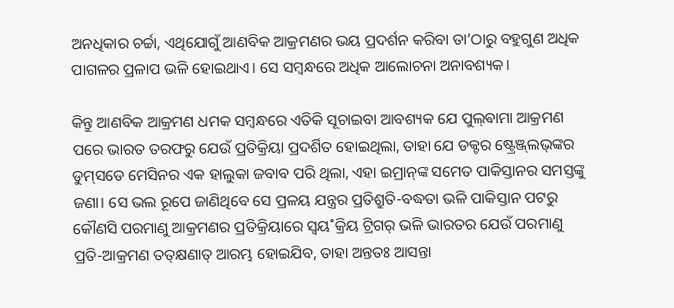ଅନଧିକାର ଚର୍ଚ୍ଚା, ଏଥିଯୋଗୁଁ ଆଣବିକ ଆକ୍ରମଣର ଭୟ ପ୍ରଦର୍ଶନ କରିବା ତା’ଠାରୁ ବହୁଗୁଣ ଅଧିକ ପାଗଳର ପ୍ରଳାପ ଭଳି ହୋଇଥାଏ। ସେ ସମ୍ବନ୍ଧରେ ଅଧିକ ଆଲୋଚନା ଅନାବଶ୍ୟକ।

କିନ୍ତୁ ଆଣବିକ ଆକ୍ରମଣ ଧମକ ସମ୍ବନ୍ଧରେ ଏତିକି ସୂଚାଇବା ଆବଶ୍ୟକ ଯେ ପୁଲ୍‌ଵାମା ଆକ୍ରମଣ ପରେ ଭାରତ ତରଫରୁ ଯେଉଁ ପ୍ରତିକ୍ରିୟା ପ୍ରଦର୍ଶିତ ହୋଇଥିଲା, ତାହା ଯେ ଡକ୍ଟର ଷ୍ଟ୍ରେଞ୍ଜ୍‌ଲଭ୍‌ଙ୍କର ଡୁମ୍‌ସଡେ ମେସିନର ଏକ ହାଲୁକା ଜବାବ ପରି ଥିଲା, ଏହା ଇମ୍ରାନ୍‌ଙ୍କ ସମେତ ପାକିସ୍ତାନର ସମସ୍ତଙ୍କୁ ଜଣା। ସେ ଭଲ ରୂପେ ଜାଣିଥିବେ ସେ ପ୍ରଳୟ ଯନ୍ତ୍ରର ପ୍ରତିଶ୍ରୁତି-ବଦ୍ଧତା ଭଳି ପାକିସ୍ତାନ ପଟରୁ କୌଣସି ପରମାଣୁ ଆକ୍ରମଣର ପ୍ରତିକ୍ରିୟାରେ ସ୍ବୟ˚କ୍ରିୟ ଟ୍ରିଗର‌୍‌ ଭଳି ଭାରତର ଯେଉଁ ପରମାଣୁ ପ୍ରତି-ଆକ୍ରମଣ ତତ୍‌କ୍ଷଣାତ୍‌ ଆରମ୍ଭ ହୋଇଯିବ, ତାହା ଅନ୍ତତଃ ଆସନ୍ତା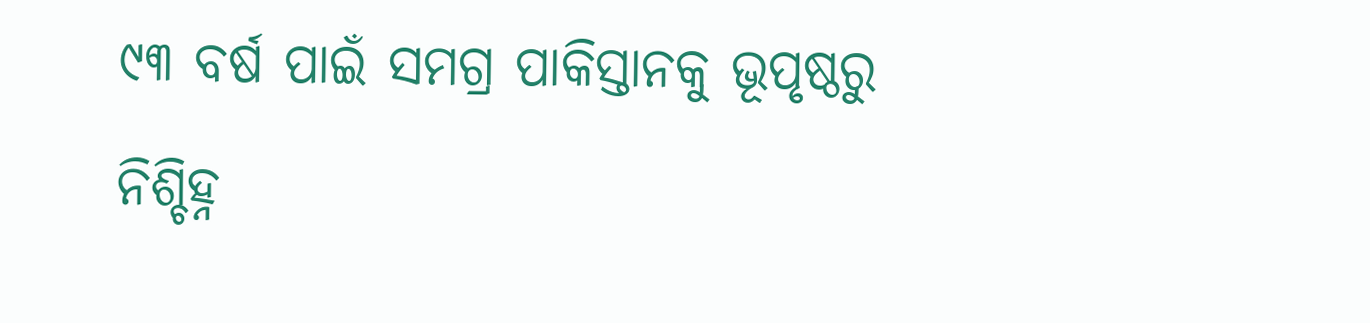୯୩ ବର୍ଷ ପାଇଁ ସମଗ୍ର ପାକିସ୍ତାନକୁ ଭୂପୃଷ୍ଠରୁ ନିଶ୍ଚିହ୍ନ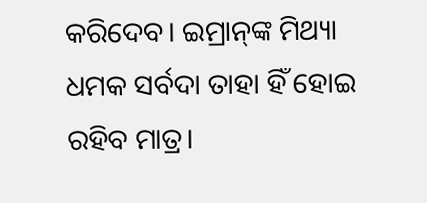କରିଦେବ। ଇମ୍ରାନ୍‌ଙ୍କ ମିଥ୍ୟା ଧମକ ସର୍ବଦା ତାହା ହିଁ ହୋଇ ରହିବ ମାତ୍ର।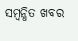ସମ୍ବନ୍ଧିତ ଖବର